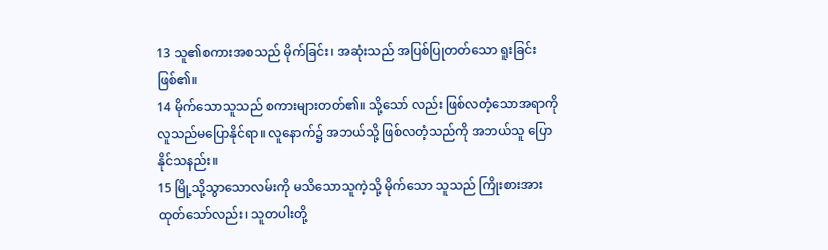13 သူ၏စကားအစသည် မိုက်ခြင်း၊ အဆုံးသည် အပြစ်ပြုတတ်သော ရူးခြင်းဖြစ်၏။
14 မိုက်သောသူသည် စကားများတတ်၏။ သို့သော် လည်း ဖြစ်လတံ့သောအရာကို လူသည်မပြောနိုင်ရာ။ လူနောက်၌ အဘယ်သို့ ဖြစ်လတံ့သည်ကို အဘယ်သူ ပြောနိုင်သနည်း။
15 မြို့သို့သွာသောလမ်းကို မသိသောသူကဲ့သို့ မိုက်သော သူသည် ကြိုးစားအားထုတ်သော်လည်း၊ သူတပါးတို့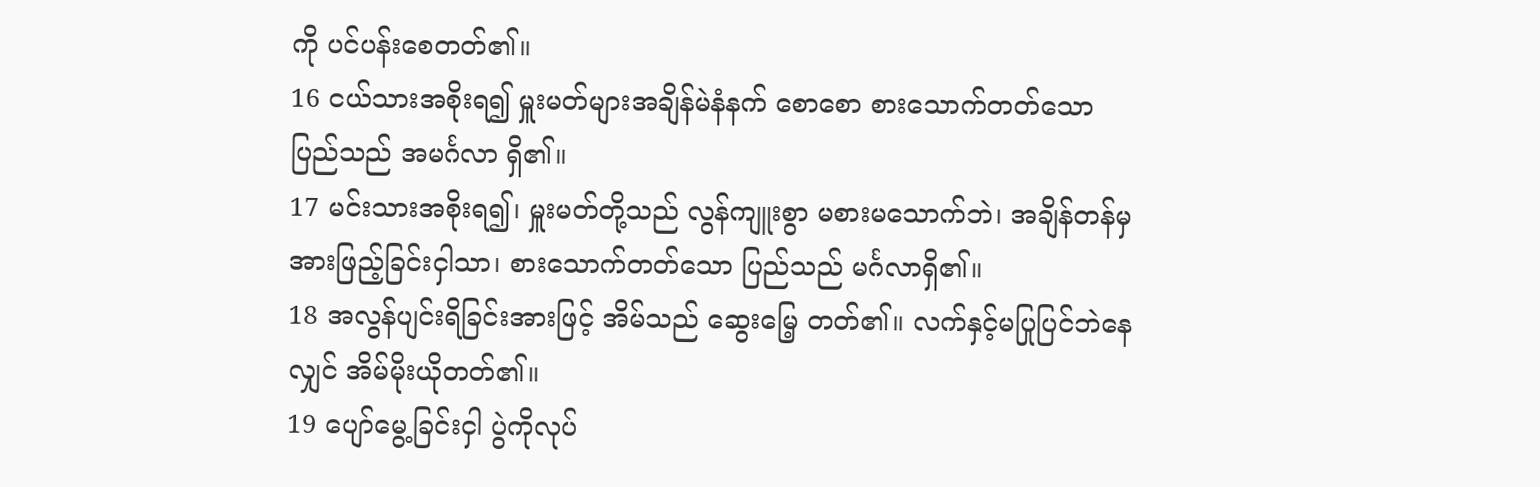ကို ပင်ပန်းစေတတ်၏။
16 ငယ်သားအစိုးရ၍ မှူးမတ်များအချိန်မဲနံနက် စောစော စားသောက်တတ်သောပြည်သည် အမင်္ဂလာ ရှိ၏။
17 မင်းသားအစိုးရ၍၊ မှူးမတ်တို့သည် လွန်ကျူးစွာ မစားမသောက်ဘဲ၊ အချိန်တန်မှအားဖြည့်ခြင်းငှါသာ၊ စားသောက်တတ်သော ပြည်သည် မင်္ဂလာရှိ၏။
18 အလွန်ပျင်းရိခြင်းအားဖြင့် အိမ်သည် ဆွေးမြေ့ တတ်၏။ လက်နှင့်မပြုပြင်ဘဲနေလျှင် အိမ်မိုးယိုတတ်၏။
19 ပျော်မွေ့ခြင်းငှါ ပွဲကိုလုပ်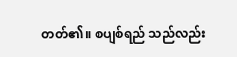တတ်၏။ စပျစ်ရည် သည်လည်း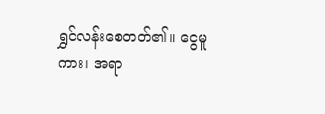ရွှင်လန်းစေတတ်၏။ ငွေမူကား၊ အရာ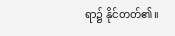ရာ၌ နိုင်တတ်၏။